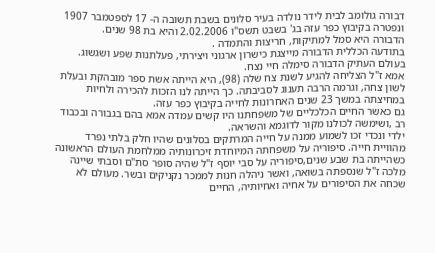דבורה גולומב לבית לידר נולדה בעיר סלונים בשבת תשובה ה- 17 לספטמבר 1907 ונפטרה בקיבוץ כפר עזה בג' בשבט תשס"ו 2.02.2006 והיא בת 98 שנים.
הדבורה היא סמל למתיקות, חריצות והתמדה .
בתודעה הכללית הדבורה מייצגת כישרון ארגוני ויצירתי, פעלתנות שפע ושגשוג.
בעולם העתיק הדבורה סימלה חיי נצח.
אמא ז"ל הצליחה להגיע לשנת צח שלה (98), היא הייתה אשת ספר מובהקת ובעלת לשון צחה, וגרמה הרבה תענוג לסביבתה. כך הייתה לנו הזכות להכירה ולחיות במחיצתה במשך 23 שנים האחרונות לחייה בקיבוץ כפר עזה.
גם כאשר החיים הכלכליים של משפחתנו היו קשים עמדה אמא בהם בגבורה ובכבוד רב ,ושימשה לכולנו מקור לדוגמא והשראה.
ילדי ונכדי זכו לשמוע ממנה על חייה המרתקים בסלונים שהיו חלק בלתי נפרד מהוויית חייה. סיפוריה על משפחתה המיוחדת זיכרונותיה ממלחמת העולם הראשונה כשהייתה בת שבע שנים,סיפוריה על סבי יוסף ז"ל שהיה סופר סת"ם וסבתי שיינה מלכה ז"ל שנספתה בשואה, ואשר ניהלה חנות לממכר נקניקים ובשר. מעולם לא שכחה את הסיפורים על אחיה ואחיותיה, החיים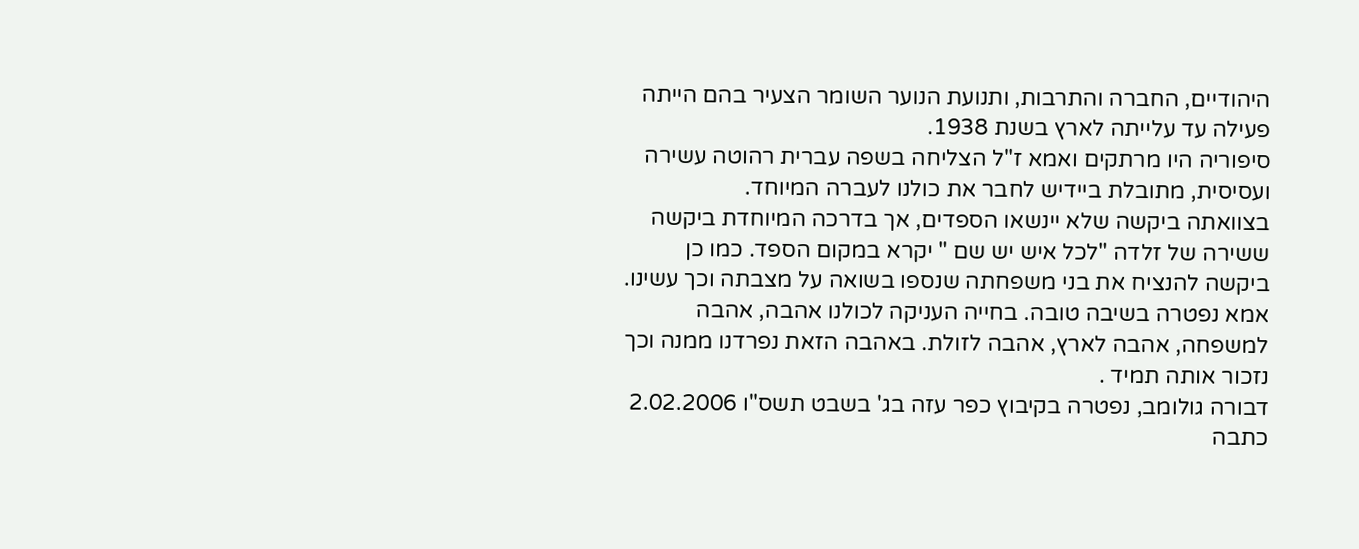היהודיים, החברה והתרבות, ותנועת הנוער השומר הצעיר בהם הייתה פעילה עד עלייתה לארץ בשנת 1938.
סיפוריה היו מרתקים ואמא ז"ל הצליחה בשפה עברית רהוטה עשירה ועסיסית, מתובלת ביידיש לחבר את כולנו לעברה המיוחד.
בצוואתה ביקשה שלא יינשאו הספדים, אך בדרכה המיוחדת ביקשה ששירה של זלדה "לכל איש יש שם " יקרא במקום הספד. כמו כן ביקשה להנציח את בני משפחתה שנספו בשואה על מצבתה וכך עשינו.
אמא נפטרה בשיבה טובה. בחייה העניקה לכולנו אהבה, אהבה למשפחה, אהבה לארץ, אהבה לזולת. באהבה הזאת נפרדנו ממנה וכך נזכור אותה תמיד .
דבורה גולומב, נפטרה בקיבוץ כפר עזה בג' בשבט תשס"ו 2.02.2006
כתבה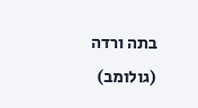בתה ורדה (גולומב)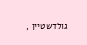גולדשטיין ,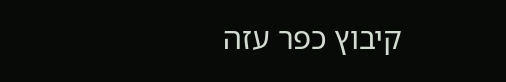קיבוץ כפר עזה